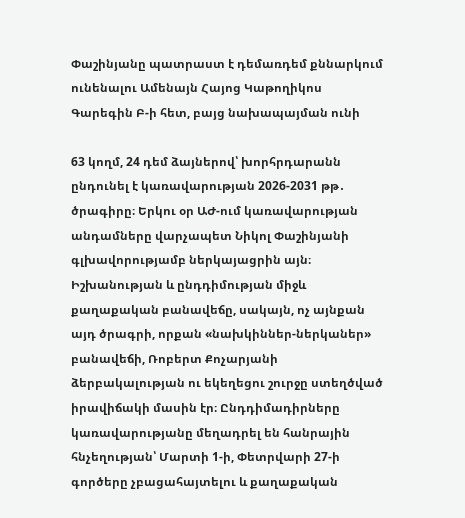Փաշինյանը պատրաստ է դեմառդեմ քննարկում ունենալու Ամենայն Հայոց Կաթողիկոս Գարեգին Բ-ի հետ, բայց նախապայման ունի

63 կողմ, 24 դեմ ձայներով՝ խորհրդարանն ընդունել է կառավարության 2026-2031 թթ․ ծրագիրը։ Երկու օր ԱԺ-ում կառավարության անդամները վարչապետ Նիկոլ Փաշինյանի գլխավորությամբ ներկայացրին այն։ Իշխանության և ընդդիմության միջև քաղաքական բանավեճը, սակայն, ոչ այնքան այդ ծրագրի, որքան «նախկիններ-ներկաներ» բանավեճի, Ռոբերտ Քոչարյանի ձերբակալության ու եկեղեցու շուրջը ստեղծված իրավիճակի մասին էր։ Ընդդիմադիրները կառավարությանը մեղադրել են հանրային հնչեղության՝ Մարտի 1-ի, Փետրվարի 27-ի գործերը չբացահայտելու և քաղաքական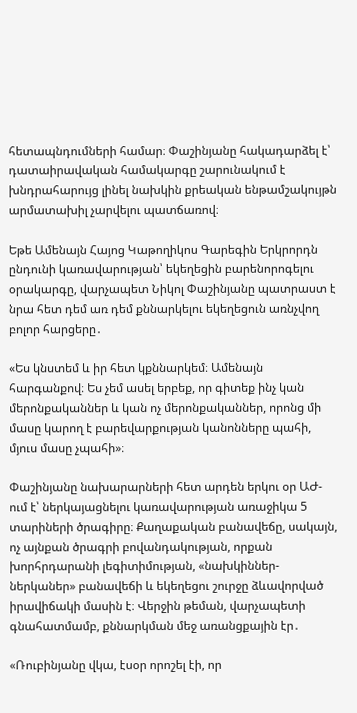հետապնդումների համար։ Փաշինյանը հակադարձել է՝ դատաիրավական համակարգը շարունակում է խնդրահարույց լինել նախկին քրեական ենթամշակույթն արմատախիլ չարվելու պատճառով։

Եթե Ամենայն Հայոց Կաթողիկոս Գարեգին Երկրորդն ընդունի կառավարության՝ եկեղեցին բարենորոգելու օրակարգը, վարչապետ Նիկոլ Փաշինյանը պատրաստ է նրա հետ դեմ առ դեմ քննարկելու եկեղեցուն առնչվող բոլոր հարցերը․

«Ես կնստեմ և իր հետ կքննարկեմ։ Ամենայն հարգանքով։ Ես չեմ ասել երբեք, որ գիտեք ինչ կան մերոնքականներ և կան ոչ մերոնքականներ, որոնց մի մասը կարող է բարեվարքության կանոնները պահի, մյուս մասը չպահի»։

Փաշինյանը նախարարների հետ արդեն երկու օր ԱԺ-ում է՝ ներկայացնելու կառավարության առաջիկա 5 տարիների ծրագիրը։ Քաղաքական բանավեճը, սակայն, ոչ այնքան ծրագրի բովանդակության, որքան խորհրդարանի լեգիտիմության, «նախկիններ-ներկաներ» բանավեճի և եկեղեցու շուրջը ձևավորված իրավիճակի մասին է։ Վերջին թեման, վարչապետի գնահատմամբ, քննարկման մեջ առանցքային էր․

«Ռուբինյանը վկա, էսօր որոշել էի, որ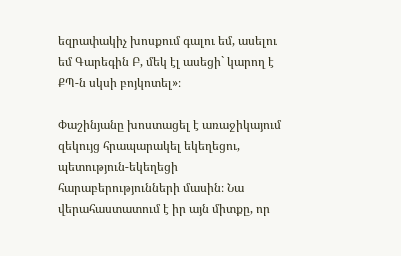եզրափակիչ խոսքում գալու եմ, ասելու եմ Գարեգին Բ, մեկ էլ ասեցի` կարող է ՔՊ-ն սկսի բոյկոտել»։

Փաշինյանը խոստացել է առաջիկայում զեկույց հրապարակել եկեղեցու, պետություն-եկեղեցի հարաբերությունների մասին։ Նա վերահաստատում է իր այն միտքը, որ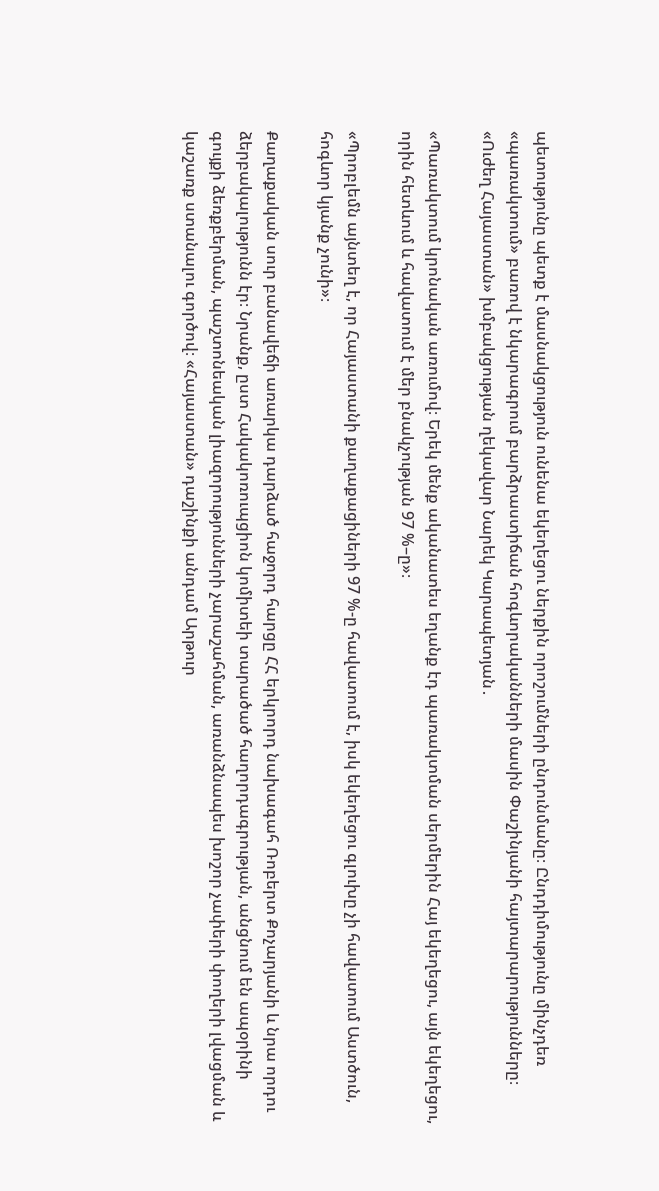պետությունը պետք է մասնակցություն ունենա եկեղեցու ներքին որոշումների ընդունմանը։ Ընդդիմությունը մինչդեռ «պառակտում» բառով է նկարագրում բարձրաստիճան հոգևորականների մասին Փաշինյանի հայտարարությունները։ «Ուժեղ Հայաստան» խմբակցության ղեկավար Նարեկ Կարապետյան․

«Պառակտում կրոնական առումով։ Երեկ մենք ականատես եղանք էդ պառակտման սերմերին Հայ եկեղեցու, այն եկեղեցու, որին հետևում և հավատում է մեր բնակչության 97 %–ը»։

«Պրոբլեմն այնտեղ է, որ Հայաստանի քաղաքացիների 97 %-ը հավատում է, իսկ եկեղեցու գլուխը չի հավատում Աստծուն, հոգևոր կյանք չունի»։

Քաղաքական սուր բանավեճի առարկա դարձած հաջորդ հարցը ՀՀ երկրորդ նախագահ Ռոբերտ Քոչարյանի և նրա որդու ձերբակալությունն էր։ Նրանք, ըստ Հակակոռուպցիոն կոմիտեի տարածած հաղորդագրության, անցնում են ապօրինի գույքի ձեռքբերման, պաշտոնեական լիազորությունների չարաշահման, առանձնապես խոշոր չափերի փողերի լվացման և կաշառք ստանալու գործով։ «Հայաստան» դաշինքի անդամ Արթուր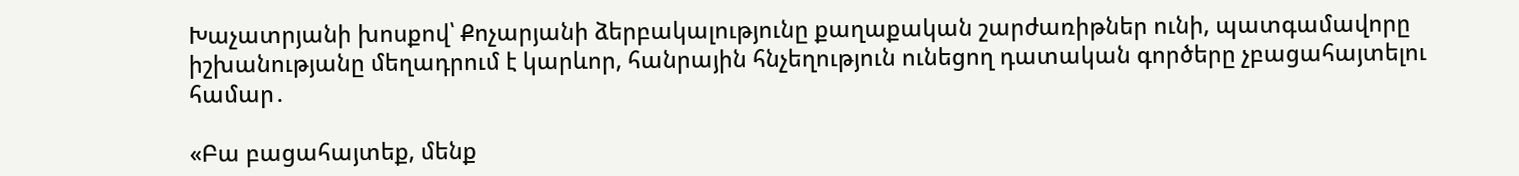Խաչատրյանի խոսքով՝ Քոչարյանի ձերբակալությունը քաղաքական շարժառիթներ ունի, պատգամավորը իշխանությանը մեղադրում է կարևոր, հանրային հնչեղություն ունեցող դատական գործերը չբացահայտելու համար․

«Բա բացահայտեք, մենք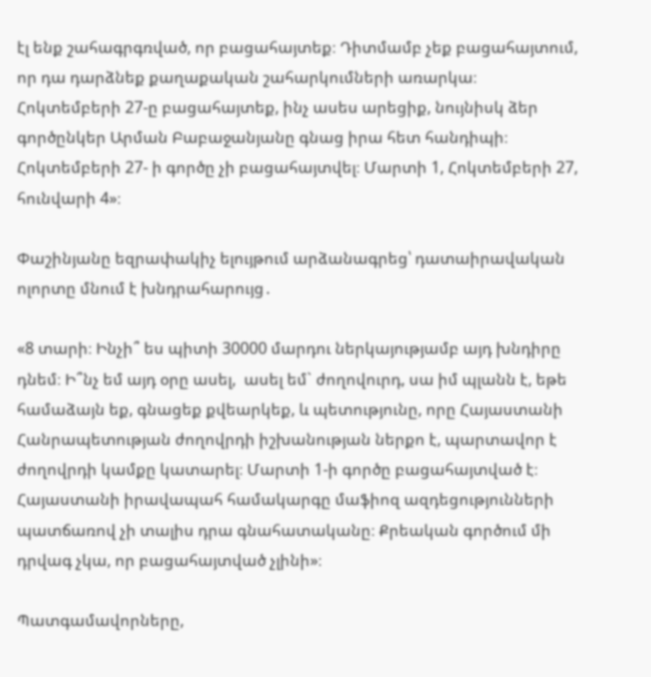էլ ենք շահագրգռված, որ բացահայտեք։ Դիտմամբ չեք բացահայտում, որ դա դարձնեք քաղաքական շահարկումների առարկա։ Հոկտեմբերի 27-ը բացահայտեք, ինչ ասես արեցիք, նույնիսկ ձեր գործընկեր Արման Բաբաջանյանը գնաց իրա հետ հանդիպի։ Հոկտեմբերի 27- ի գործը չի բացահայտվել։ Մարտի 1, Հոկտեմբերի 27, հունվարի 4»։

Փաշինյանը եզրափակիչ ելույթում արձանագրեց՝ դատաիրավական ոլորտը մնում է խնդրահարույց․

«8 տարի։ Ինչի՞ ես պիտի 30000 մարդու ներկայությամբ այդ խնդիրը դնեմ։ Ի՞նչ եմ այդ օրը ասել,  ասել եմ` ժողովուրդ, սա իմ պլանն է, եթե համաձայն եք, գնացեք քվեարկեք, և պետությունը, որը Հայաստանի Հանրապետության ժողովրդի իշխանության ներքո է, պարտավոր է ժողովրդի կամքը կատարել։ Մարտի 1-ի գործը բացահայտված է։ Հայաստանի իրավապահ համակարգը մաֆիոզ ազդեցությունների պատճառով չի տալիս դրա գնահատականը։ Քրեական գործում մի դրվագ չկա, որ բացահայտված չլինի»։

Պատգամավորները,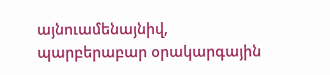այնուամենայնիվ, պարբերաբար օրակարգային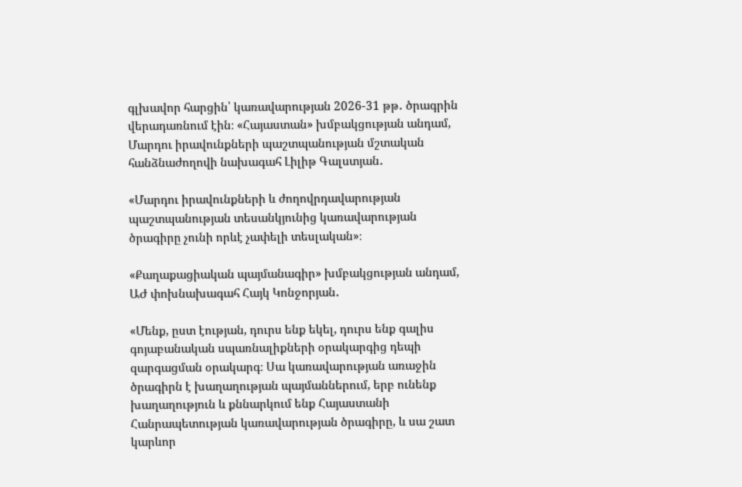գլխավոր հարցին՝ կառավարության 2026-31 թթ․ ծրագրին վերադառնում էին։ «Հայաստան» խմբակցության անդամ, Մարդու իրավունքների պաշտպանության մշտական հանձնաժողովի նախագահ Լիլիթ Գալստյան․

«Մարդու իրավունքների և ժողովրդավարության պաշտպանության տեսանկյունից կառավարության ծրագիրը չունի որևէ չափելի տեսլական»։

«Քաղաքացիական պայմանագիր» խմբակցության անդամ, ԱԺ փոխնախագահ Հայկ Կոնջորյան․

«Մենք, ըստ էության, դուրս ենք եկել, դուրս ենք գալիս գոյաբանական սպառնալիքների օրակարգից դեպի զարգացման օրակարգ։ Սա կառավարության առաջին ծրագիրն է խաղաղության պայմաններում, երբ ունենք խաղաղություն և քննարկում ենք Հայաստանի Հանրապետության կառավարության ծրագիրը, և սա շատ կարևոր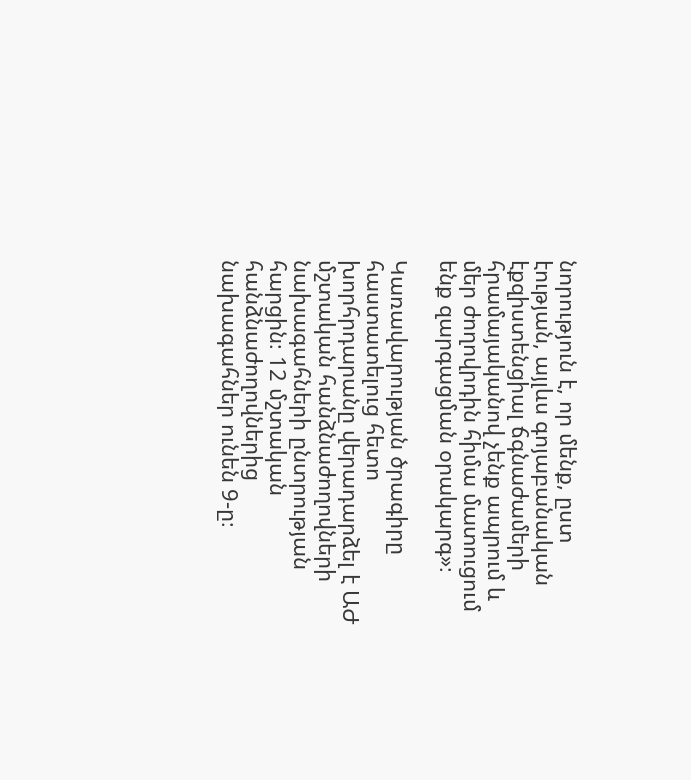նորություն է, որ մենք, ըստ էության, այլևս գոյաբանական էքզիստենցիալ ճգնաժամերի հրամայականով չենք ապրում և մեր ժողովրդին հիմա մատուցում ենք զարգացման օրակարգ»։

Կառավարության ծրագիրը հաստատելուց հետո խորհրդարանը վերադարձել է ԱԺ մշտական հանձնաժողովների նախագահների ընտրության հարցին։ 12 մշտական հանձնաժողովներից նախագահներ ունեն 9-ը։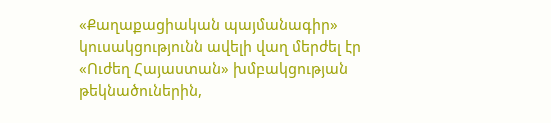«Քաղաքացիական պայմանագիր» կուսակցությունն ավելի վաղ մերժել էր «Ուժեղ Հայաստան» խմբակցության թեկնածուներին,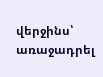վերջինս՝ առաջադրել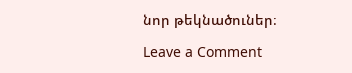նոր թեկնածուներ։

Leave a Comment